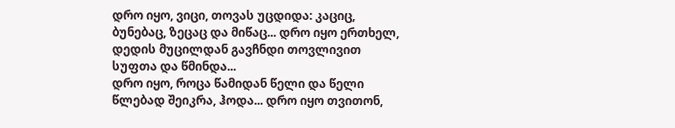დრო იყო, ვიცი, თოვას უცდიდა: კაციც, ბუნებაც, ზეცაც და მიწაც... დრო იყო ერთხელ, დედის მუცილდან გავჩნდი თოვლივით სუფთა და წმინდა...
დრო იყო, როცა წამიდან წელი და წელი წლებად შეიკრა, ჰოდა... დრო იყო თვითონ,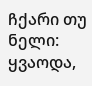ჩქარი თუ ნელი: ყვაოდა,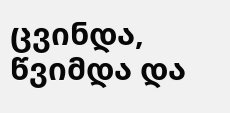ცვინდა, წვიმდა და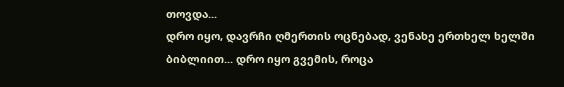თოვდა...
დრო იყო, დავრჩი ღმერთის ოცნებად, ვენახე ერთხელ ხელში ბიბლიით... დრო იყო გვემის, როცა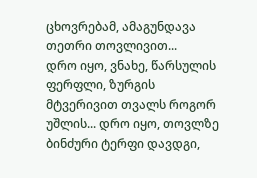ცხოვრებამ, ამაგუნდავა თეთრი თოვლივით...
დრო იყო, ვნახე, წარსულის ფერფლი, ზურგის მტვერივით თვალს როგორ უშლის... დრო იყო, თოვლზე ბინძური ტერფი დავდგი,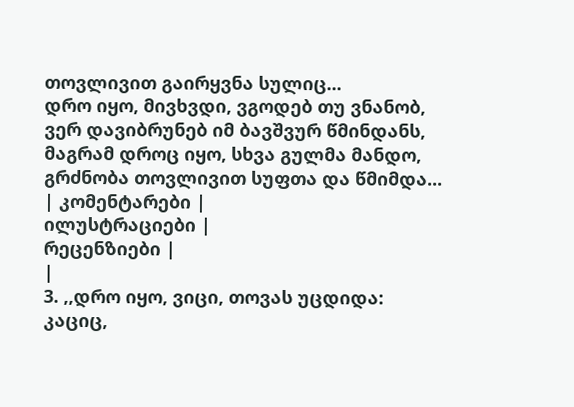თოვლივით გაირყვნა სულიც...
დრო იყო, მივხვდი, ვგოდებ თუ ვნანობ, ვერ დავიბრუნებ იმ ბავშვურ წმინდანს, მაგრამ დროც იყო, სხვა გულმა მანდო, გრძნობა თოვლივით სუფთა და წმიმდა...
| კომენტარები |
ილუსტრაციები |
რეცენზიები |
|
3. ,,დრო იყო, ვიცი, თოვას უცდიდა: კაციც,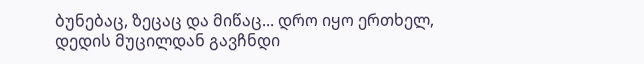ბუნებაც, ზეცაც და მიწაც... დრო იყო ერთხელ, დედის მუცილდან გავჩნდი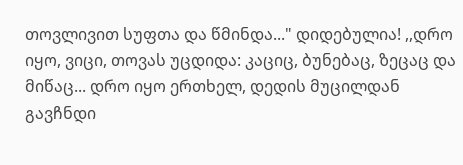თოვლივით სუფთა და წმინდა..." დიდებულია! ,,დრო იყო, ვიცი, თოვას უცდიდა: კაციც, ბუნებაც, ზეცაც და მიწაც... დრო იყო ერთხელ, დედის მუცილდან გავჩნდი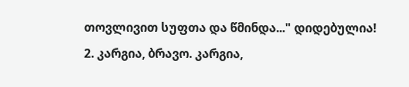თოვლივით სუფთა და წმინდა..." დიდებულია!
2. კარგია, ბრავო. კარგია,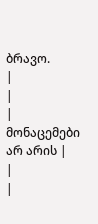ბრავო.
|
|
| მონაცემები არ არის |
|
|